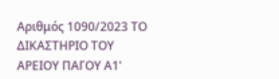Αριθμός 1090/2023 ΤΟ ΔΙΚΑΣΤΗΡΙΟ ΤΟΥ ΑΡΕΙΟΥ ΠΑΓΟΥ Α1'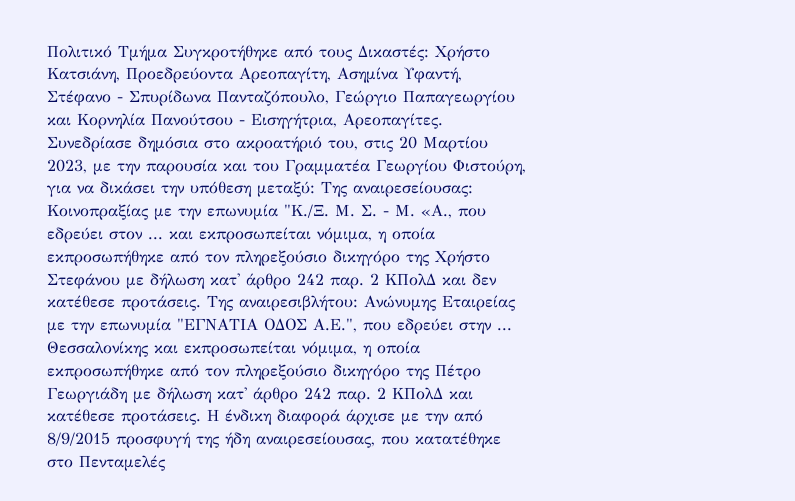Πολιτικό Τμήμα Συγκροτήθηκε από τους Δικαστές: Χρήστο Κατσιάνη, Προεδρεύοντα Αρεοπαγίτη, Ασημίνα Υφαντή, Στέφανο - Σπυρίδωνα Πανταζόπουλο, Γεώργιο Παπαγεωργίου και Κορνηλία Πανούτσου - Εισηγήτρια, Αρεοπαγίτες. Συνεδρίασε δημόσια στο ακροατήριό του, στις 20 Μαρτίου 2023, με την παρουσία και του Γραμματέα Γεωργίου Φιστούρη, για να δικάσει την υπόθεση μεταξύ: Της αναιρεσείουσας: Κοινοπραξίας με την επωνυμία "Κ./Ξ. Μ. Σ. - Μ. «Α., που εδρεύει στον ... και εκπροσωπείται νόμιμα, η οποία εκπροσωπήθηκε από τον πληρεξούσιο δικηγόρο της Χρήστο Στεφάνου με δήλωση κατ' άρθρο 242 παρ. 2 ΚΠολΔ και δεν κατέθεσε προτάσεις. Της αναιρεσιβλήτου: Ανώνυμης Εταιρείας με την επωνυμία "ΕΓΝΑΤΙΑ ΟΔΟΣ Α.Ε.", που εδρεύει στην ... Θεσσαλονίκης και εκπροσωπείται νόμιμα, η οποία εκπροσωπήθηκε από τον πληρεξούσιο δικηγόρο της Πέτρο Γεωργιάδη με δήλωση κατ' άρθρο 242 παρ. 2 ΚΠολΔ και κατέθεσε προτάσεις. Η ένδικη διαφορά άρχισε με την από 8/9/2015 προσφυγή της ήδη αναιρεσείουσας, που κατατέθηκε στο Πενταμελές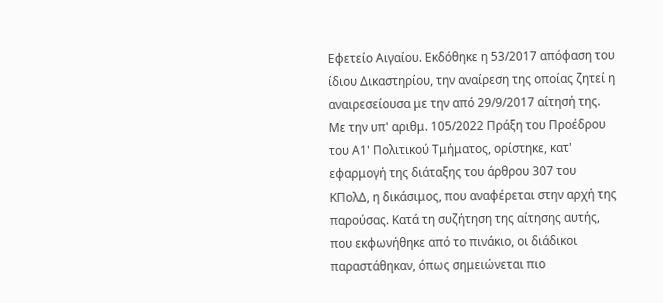Εφετείο Αιγαίου. Εκδόθηκε η 53/2017 απόφαση του ίδιου Δικαστηρίου, την αναίρεση της οποίας ζητεί η αναιρεσείουσα με την από 29/9/2017 αίτησή της. Με την υπ' αριθμ. 105/2022 Πράξη του Προέδρου του Α1' Πολιτικού Τμήματος, ορίστηκε, κατ' εφαρμογή της διάταξης του άρθρου 307 του ΚΠολΔ, η δικάσιμος, που αναφέρεται στην αρχή της παρούσας. Κατά τη συζήτηση της αίτησης αυτής, που εκφωνήθηκε από το πινάκιο, οι διάδικοι παραστάθηκαν, όπως σημειώνεται πιο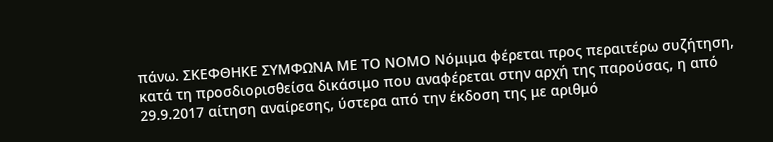πάνω. ΣΚΕΦΘΗΚΕ ΣΥΜΦΩΝΑ ΜΕ ΤΟ ΝΟΜΟ Νόμιμα φέρεται προς περαιτέρω συζήτηση, κατά τη προσδιορισθείσα δικάσιμο που αναφέρεται στην αρχή της παρούσας, η από 29.9.2017 αίτηση αναίρεσης, ύστερα από την έκδοση της με αριθμό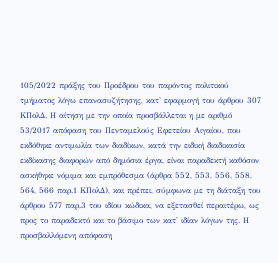105/2022 πράξης του Προέδρου του παρόντος πολιτικού τμήματος λόγω επανασυζήτησης, κατ' εφαρμογή του άρθρου 307 ΚΠολΔ. Η αίτηση με την οποία προσβάλλεται η με αριθμό 53/2017 απόφαση του Πενταμελούς Εφετείου Αιγαίου, που εκδόθηκε αντιμωλία των διαδίκων, κατά την ειδική διαδικασία εκδίκασης διαφορών από δημόσια έργα, είναι παραδεκτή καθόσον ασκήθηκε νόμιμα και εμπρόθεσμα (άρθρα 552, 553, 556, 558, 564, 566 παρ.1 ΚΠολΔ), και πρέπει, σύμφωνα με τη διάταξη του άρθρου 577 παρ.3 του ιδίου κώδικα, να εξετασθεί περαιτέρω, ως προς το παραδεκτό και το βάσιμο των κατ' ιδίαν λόγων της. Η προσβαλλόμενη απόφαση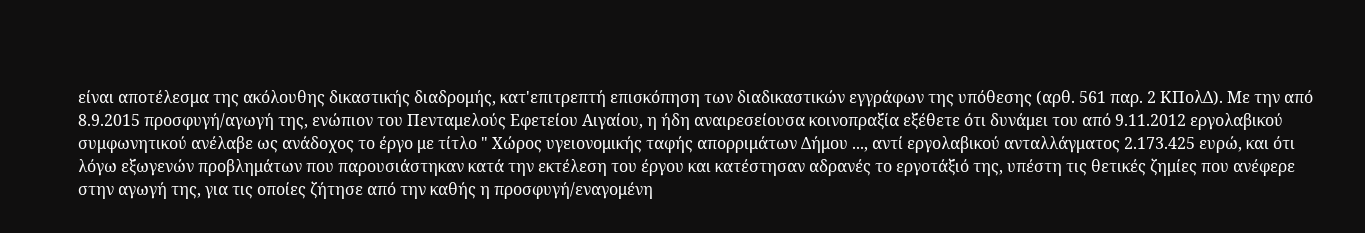είναι αποτέλεσμα της ακόλουθης δικαστικής διαδρομής, κατ'επιτρεπτή επισκόπηση των διαδικαστικών εγγράφων της υπόθεσης (αρθ. 561 παρ. 2 ΚΠολΔ). Με την από 8.9.2015 προσφυγή/αγωγή της, ενώπιον του Πενταμελούς Εφετείου Αιγαίου, η ήδη αναιρεσείουσα κοινοπραξία εξέθετε ότι δυνάμει του από 9.11.2012 εργολαβικού συμφωνητικού ανέλαβε ως ανάδοχος το έργο με τίτλο " Χώρος υγειονομικής ταφής απορριμάτων Δήμου ..., αντί εργολαβικού ανταλλάγματος 2.173.425 ευρώ, και ότι λόγω εξωγενών προβλημάτων που παρουσιάστηκαν κατά την εκτέλεση του έργου και κατέστησαν αδρανές το εργοτάξιό της, υπέστη τις θετικές ζημίες που ανέφερε στην αγωγή της, για τις οποίες ζήτησε από την καθής η προσφυγή/εναγομένη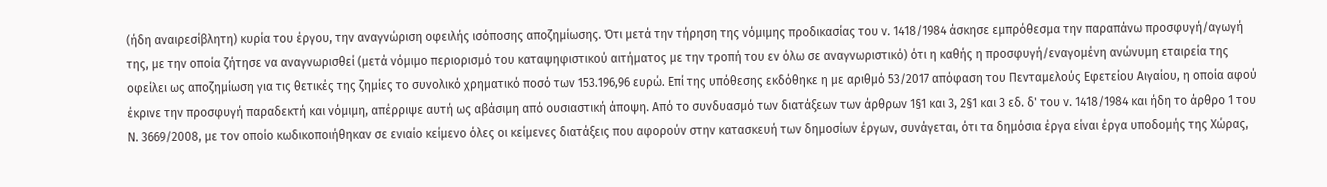(ήδη αναιρεσίβλητη) κυρία του έργου, την αναγνώριση οφειλής ισόποσης αποζημίωσης. Ότι μετά την τήρηση της νόμιμης προδικασίας του ν. 1418/1984 άσκησε εμπρόθεσμα την παραπάνω προσφυγή/αγωγή της, με την οποία ζήτησε να αναγνωρισθεί (μετά νόμιμο περιορισμό του καταψηφιστικού αιτήματος με την τροπή του εν όλω σε αναγνωριστικό) ότι η καθής η προσφυγή/εναγομένη ανώνυμη εταιρεία της οφείλει ως αποζημίωση για τις θετικές της ζημίες το συνολικό χρηματικό ποσό των 153.196,96 ευρώ. Επί της υπόθεσης εκδόθηκε η με αριθμό 53/2017 απόφαση του Πενταμελούς Εφετείου Αιγαίου, η οποία αφού έκρινε την προσφυγή παραδεκτή και νόμιμη, απέρριψε αυτή ως αβάσιμη από ουσιαστική άποψη. Από το συνδυασμό των διατάξεων των άρθρων 1§1 και 3, 2§1 και 3 εδ. δ' του ν. 1418/1984 και ήδη το άρθρο 1 του Ν. 3669/2008, με τον οποίο κωδικοποιήθηκαν σε ενιαίο κείμενο όλες οι κείμενες διατάξεις που αφορούν στην κατασκευή των δημοσίων έργων, συνάγεται, ότι τα δημόσια έργα είναι έργα υποδομής της Χώρας,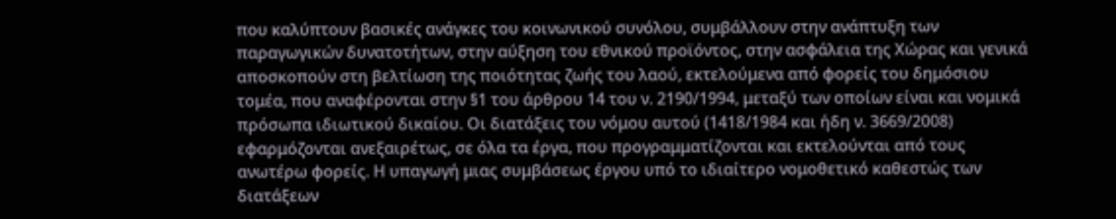που καλύπτουν βασικές ανάγκες του κοινωνικού συνόλου, συμβάλλουν στην ανάπτυξη των παραγωγικών δυνατοτήτων, στην αύξηση του εθνικού προϊόντος, στην ασφάλεια της Χώρας και γενικά αποσκοπούν στη βελτίωση της ποιότητας ζωής του λαού, εκτελούμενα από φορείς του δημόσιου τομέα, που αναφέρονται στην §1 του άρθρου 14 του ν. 2190/1994, μεταξύ των οποίων είναι και νομικά πρόσωπα ιδιωτικού δικαίου. Οι διατάξεις του νόμου αυτού (1418/1984 και ήδη ν. 3669/2008) εφαρμόζονται ανεξαιρέτως, σε όλα τα έργα, που προγραμματίζονται και εκτελούνται από τους ανωτέρω φορείς. Η υπαγωγή μιας συμβάσεως έργου υπό το ιδιαίτερο νομοθετικό καθεστώς των διατάξεων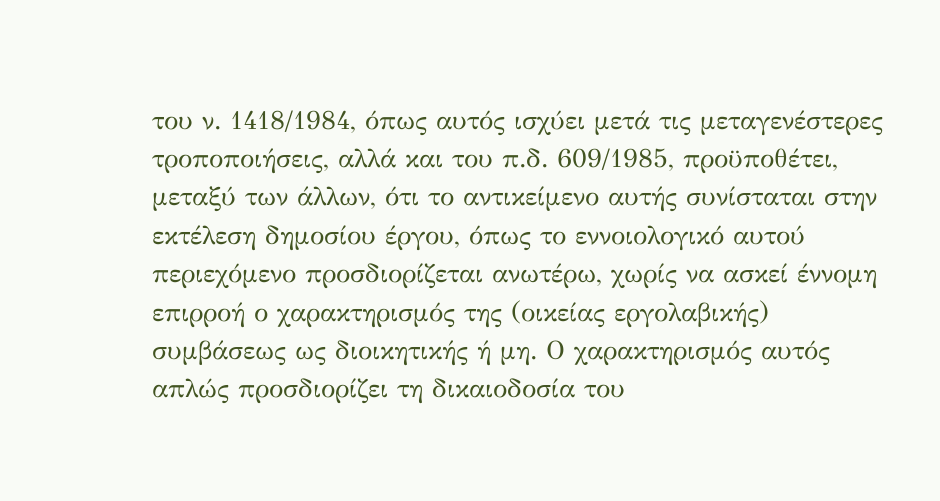του ν. 1418/1984, όπως αυτός ισχύει μετά τις μεταγενέστερες τροποποιήσεις, αλλά και του π.δ. 609/1985, προϋποθέτει, μεταξύ των άλλων, ότι το αντικείμενο αυτής συνίσταται στην εκτέλεση δημοσίου έργου, όπως το εννοιολογικό αυτού περιεχόμενο προσδιορίζεται ανωτέρω, χωρίς να ασκεί έννομη επιρροή ο χαρακτηρισμός της (οικείας εργολαβικής) συμβάσεως ως διοικητικής ή μη. Ο χαρακτηρισμός αυτός απλώς προσδιορίζει τη δικαιοδοσία του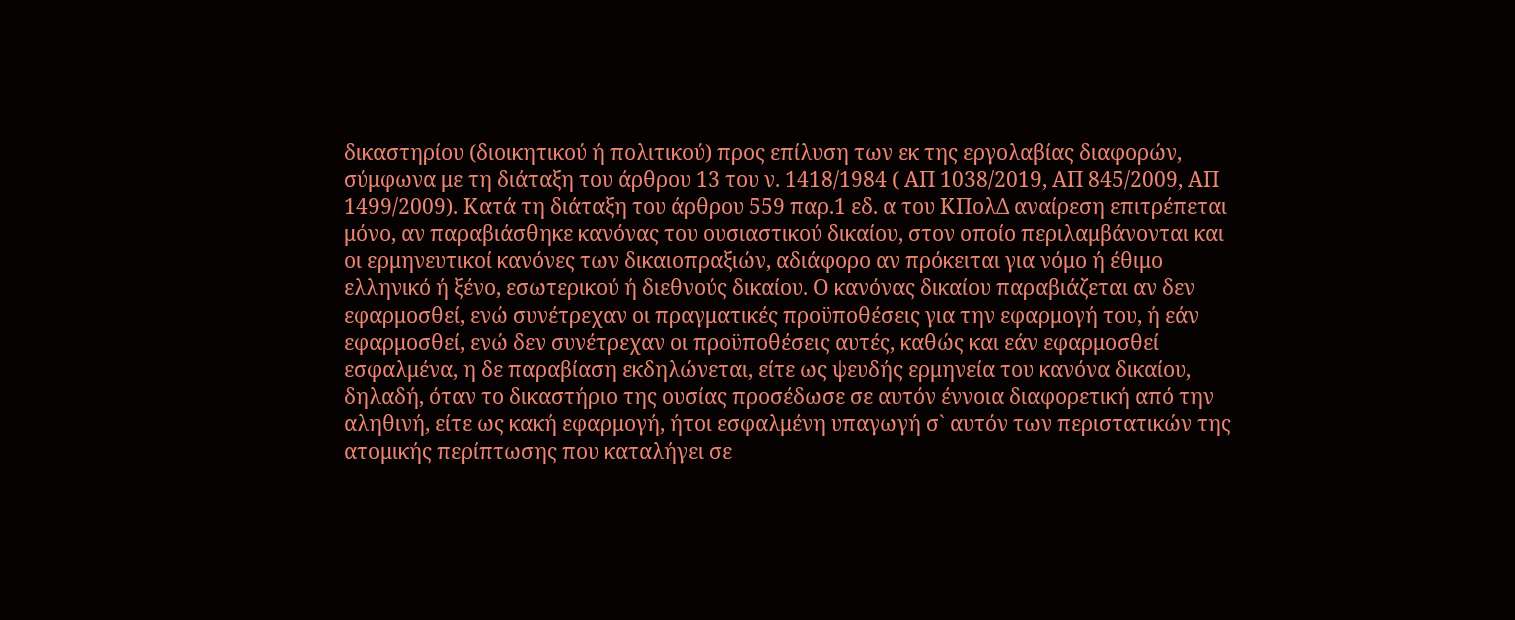δικαστηρίου (διοικητικού ή πολιτικού) προς επίλυση των εκ της εργολαβίας διαφορών, σύμφωνα με τη διάταξη του άρθρου 13 του ν. 1418/1984 ( ΑΠ 1038/2019, ΑΠ 845/2009, ΑΠ 1499/2009). Κατά τη διάταξη του άρθρου 559 παρ.1 εδ. α του ΚΠολΔ αναίρεση επιτρέπεται μόνο, αν παραβιάσθηκε κανόνας του ουσιαστικού δικαίου, στον οποίο περιλαμβάνονται και οι ερμηνευτικοί κανόνες των δικαιοπραξιών, αδιάφορο αν πρόκειται για νόμο ή έθιμο ελληνικό ή ξένο, εσωτερικού ή διεθνούς δικαίου. Ο κανόνας δικαίου παραβιάζεται αν δεν εφαρμοσθεί, ενώ συνέτρεχαν οι πραγματικές προϋποθέσεις για την εφαρμογή του, ή εάν εφαρμοσθεί, ενώ δεν συνέτρεχαν οι προϋποθέσεις αυτές, καθώς και εάν εφαρμοσθεί εσφαλμένα, η δε παραβίαση εκδηλώνεται, είτε ως ψευδής ερμηνεία του κανόνα δικαίου, δηλαδή, όταν το δικαστήριο της ουσίας προσέδωσε σε αυτόν έννοια διαφορετική από την αληθινή, είτε ως κακή εφαρμογή, ήτοι εσφαλμένη υπαγωγή σ` αυτόν των περιστατικών της ατομικής περίπτωσης που καταλήγει σε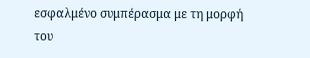εσφαλμένο συμπέρασμα με τη μορφή του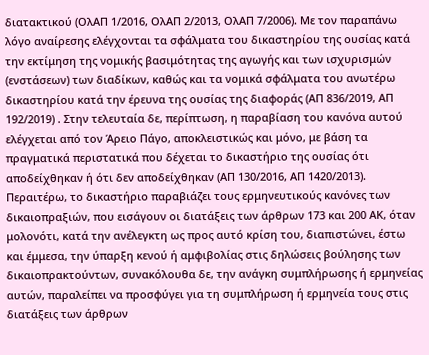διατακτικού (ΟλΑΠ 1/2016, ΟλΑΠ 2/2013, ΟλΑΠ 7/2006). Με τον παραπάνω λόγο αναίρεσης ελέγχονται τα σφάλματα του δικαστηρίου της ουσίας κατά την εκτίμηση της νομικής βασιμότητας της αγωγής και των ισχυρισμών (ενστάσεων) των διαδίκων, καθώς και τα νομικά σφάλματα του ανωτέρω δικαστηρίου κατά την έρευνα της ουσίας της διαφοράς (ΑΠ 836/2019, ΑΠ 192/2019) . Στην τελευταία δε, περίπτωση, η παραβίαση του κανόνα αυτού ελέγχεται από τον Άρειο Πάγο, αποκλειστικώς και μόνο, με βάση τα πραγματικά περιστατικά που δέχεται το δικαστήριο της ουσίας ότι αποδείχθηκαν ή ότι δεν αποδείχθηκαν (ΑΠ 130/2016, ΑΠ 1420/2013). Περαιτέρω, το δικαστήριο παραβιάζει τους ερμηνευτικούς κανόνες των δικαιοπραξιών, που εισάγουν οι διατάξεις των άρθρων 173 και 200 ΑΚ, όταν μολονότι, κατά την ανέλεγκτη ως προς αυτό κρίση του, διαπιστώνει, έστω και έμμεσα, την ύπαρξη κενού ή αμφιβολίας στις δηλώσεις βούλησης των δικαιοπρακτούντων, συνακόλουθα δε, την ανάγκη συμπλήρωσης ή ερμηνείας αυτών, παραλείπει να προσφύγει για τη συμπλήρωση ή ερμηνεία τους στις διατάξεις των άρθρων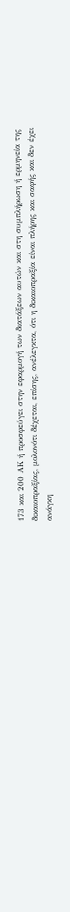173 και 200 ΑΚ ή προσφεύγει στην εφαρμογή των διατάξεων αυτών και στη συμπλήρωση ή ερμηνεία της δικαιοπραξίας, μολονότι δέχεται, επίσης, ανέλεγκτα, ότι η δικαιοπραξία είναι πλήρης και σαφής και δεν έχει ανάγκη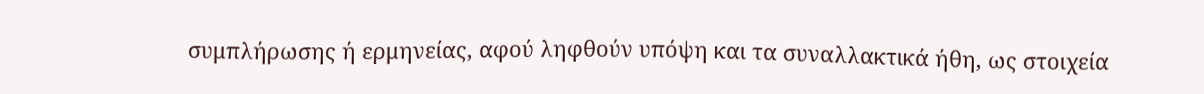συμπλήρωσης ή ερμηνείας, αφού ληφθούν υπόψη και τα συναλλακτικά ήθη, ως στοιχεία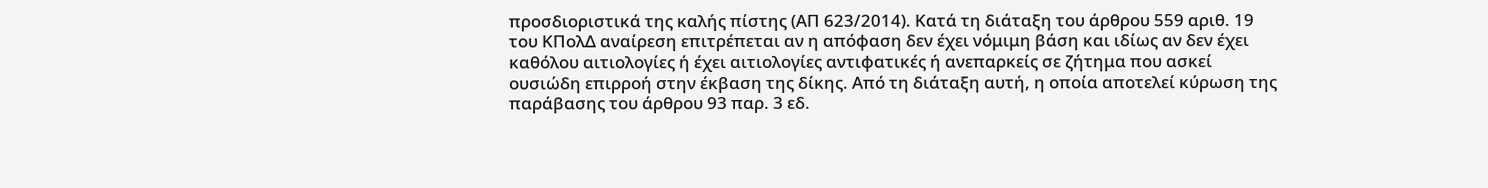προσδιοριστικά της καλής πίστης (ΑΠ 623/2014). Κατά τη διάταξη του άρθρου 559 αριθ. 19 του ΚΠολΔ αναίρεση επιτρέπεται αν η απόφαση δεν έχει νόμιμη βάση και ιδίως αν δεν έχει καθόλου αιτιολογίες ή έχει αιτιολογίες αντιφατικές ή ανεπαρκείς σε ζήτημα που ασκεί ουσιώδη επιρροή στην έκβαση της δίκης. Από τη διάταξη αυτή, η οποία αποτελεί κύρωση της παράβασης του άρθρου 93 παρ. 3 εδ.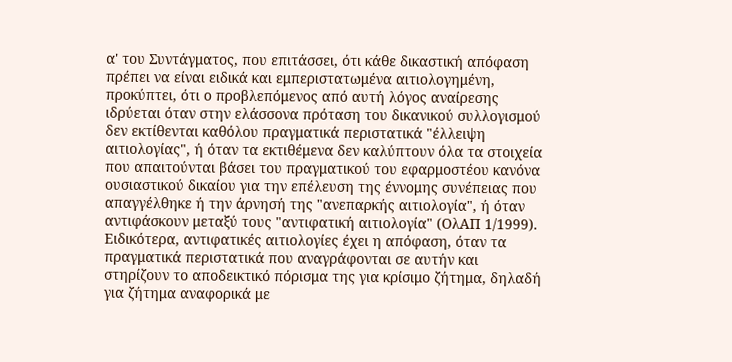α' του Συντάγματος, που επιτάσσει, ότι κάθε δικαστική απόφαση πρέπει να είναι ειδικά και εμπεριστατωμένα αιτιολογημένη, προκύπτει, ότι ο προβλεπόμενος από αυτή λόγος αναίρεσης ιδρύεται όταν στην ελάσσονα πρόταση του δικανικού συλλογισμού δεν εκτίθενται καθόλου πραγματικά περιστατικά "έλλειψη αιτιολογίας", ή όταν τα εκτιθέμενα δεν καλύπτουν όλα τα στοιχεία που απαιτούνται βάσει του πραγματικού του εφαρμοστέου κανόνα ουσιαστικού δικαίου για την επέλευση της έννομης συνέπειας που απαγγέλθηκε ή την άρνησή της "ανεπαρκής αιτιολογία", ή όταν αντιφάσκουν μεταξύ τους "αντιφατική αιτιολογία" (ΟλΑΠ 1/1999). Ειδικότερα, αντιφατικές αιτιολογίες έχει η απόφαση, όταν τα πραγματικά περιστατικά που αναγράφονται σε αυτήν και στηρίζουν το αποδεικτικό πόρισμα της για κρίσιμο ζήτημα, δηλαδή για ζήτημα αναφορικά με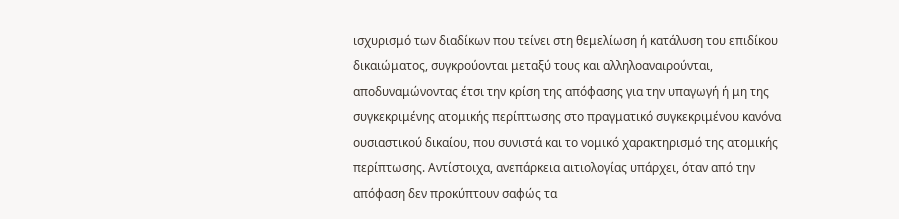ισχυρισμό των διαδίκων που τείνει στη θεμελίωση ή κατάλυση του επιδίκου δικαιώματος, συγκρούονται μεταξύ τους και αλληλοαναιρούνται, αποδυναμώνοντας έτσι την κρίση της απόφασης για την υπαγωγή ή μη της συγκεκριμένης ατομικής περίπτωσης στο πραγματικό συγκεκριμένου κανόνα ουσιαστικού δικαίου, που συνιστά και το νομικό χαρακτηρισμό της ατομικής περίπτωσης. Αντίστοιχα, ανεπάρκεια αιτιολογίας υπάρχει, όταν από την απόφαση δεν προκύπτουν σαφώς τα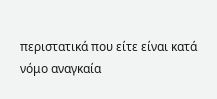περιστατικά που είτε είναι κατά νόμο αναγκαία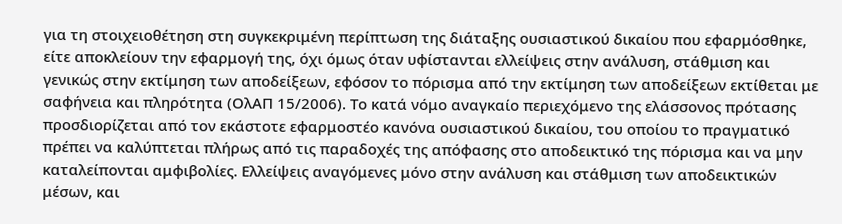για τη στοιχειοθέτηση στη συγκεκριμένη περίπτωση της διάταξης ουσιαστικού δικαίου που εφαρμόσθηκε, είτε αποκλείουν την εφαρμογή της, όχι όμως όταν υφίστανται ελλείψεις στην ανάλυση, στάθμιση και γενικώς στην εκτίμηση των αποδείξεων, εφόσον το πόρισμα από την εκτίμηση των αποδείξεων εκτίθεται με σαφήνεια και πληρότητα (ΟλΑΠ 15/2006). Το κατά νόμο αναγκαίο περιεχόμενο της ελάσσονος πρότασης προσδιορίζεται από τον εκάστοτε εφαρμοστέο κανόνα ουσιαστικού δικαίου, του οποίου το πραγματικό πρέπει να καλύπτεται πλήρως από τις παραδοχές της απόφασης στο αποδεικτικό της πόρισμα και να μην καταλείπονται αμφιβολίες. Ελλείψεις αναγόμενες μόνο στην ανάλυση και στάθμιση των αποδεικτικών μέσων, και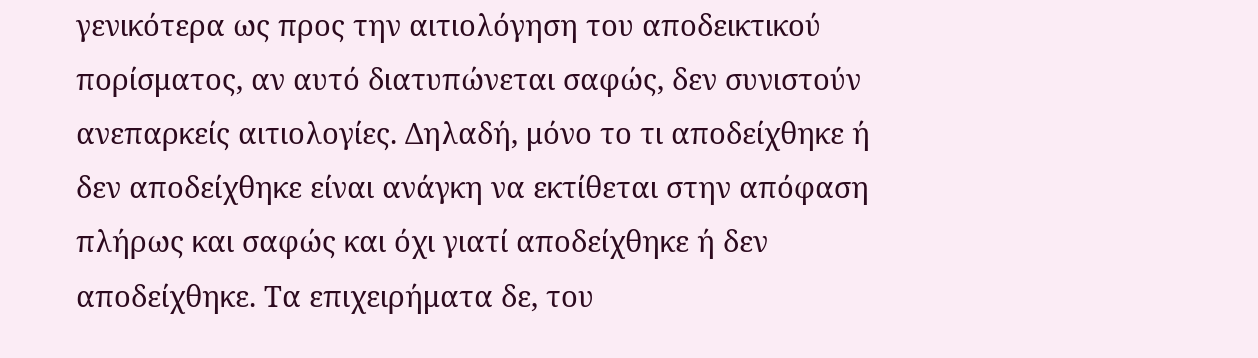γενικότερα ως προς την αιτιολόγηση του αποδεικτικού πορίσματος, αν αυτό διατυπώνεται σαφώς, δεν συνιστούν ανεπαρκείς αιτιολογίες. Δηλαδή, μόνο το τι αποδείχθηκε ή δεν αποδείχθηκε είναι ανάγκη να εκτίθεται στην απόφαση πλήρως και σαφώς και όχι γιατί αποδείχθηκε ή δεν αποδείχθηκε. Τα επιχειρήματα δε, του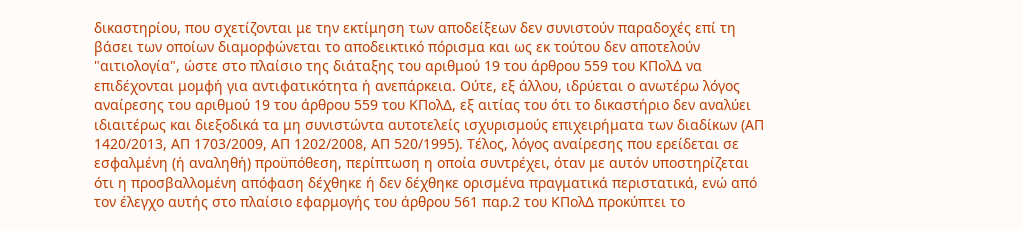δικαστηρίου, που σχετίζονται με την εκτίμηση των αποδείξεων δεν συνιστούν παραδοχές επί τη βάσει των οποίων διαμορφώνεται το αποδεικτικό πόρισμα και ως εκ τούτου δεν αποτελούν "αιτιολογία", ώστε στο πλαίσιο της διάταξης του αριθμού 19 του άρθρου 559 του ΚΠολΔ να επιδέχονται μομφή για αντιφατικότητα ή ανεπάρκεια. Ούτε, εξ άλλου, ιδρύεται ο ανωτέρω λόγος αναίρεσης του αριθμού 19 του άρθρου 559 του ΚΠολΔ, εξ αιτίας του ότι το δικαστήριο δεν αναλύει ιδιαιτέρως και διεξοδικά τα μη συνιστώντα αυτοτελείς ισχυρισμούς επιχειρήματα των διαδίκων (ΑΠ 1420/2013, ΑΠ 1703/2009, ΑΠ 1202/2008, ΑΠ 520/1995). Τέλος, λόγος αναίρεσης που ερείδεται σε εσφαλμένη (ή αναληθή) προϋπόθεση, περίπτωση η οποία συντρέχει, όταν με αυτόν υποστηρίζεται ότι η προσβαλλομένη απόφαση δέχθηκε ή δεν δέχθηκε ορισμένα πραγματικά περιστατικά, ενώ από τον έλεγχο αυτής στο πλαίσιο εφαρμογής του άρθρου 561 παρ.2 του ΚΠολΔ προκύπτει το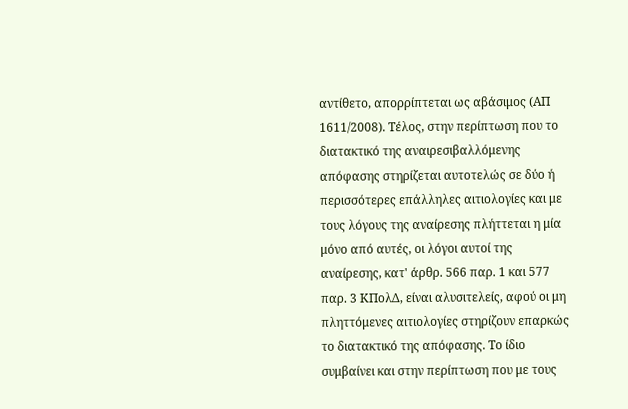αντίθετο, απορρίπτεται ως αβάσιμος (ΑΠ 1611/2008). Τέλος, στην περίπτωση που το διατακτικό της αναιρεσιβαλλόμενης απόφασης στηρίζεται αυτοτελώς σε δύο ή περισσότερες επάλληλες αιτιολογίες και με τους λόγους της αναίρεσης πλήττεται η μία μόνο από αυτές, οι λόγοι αυτοί της αναίρεσης, κατ' άρθρ. 566 παρ. 1 και 577 παρ. 3 ΚΠολΔ, είναι αλυσιτελείς, αφού οι μη πληττόμενες αιτιολογίες στηρίζουν επαρκώς το διατακτικό της απόφασης. Το ίδιο συμβαίνει και στην περίπτωση που με τους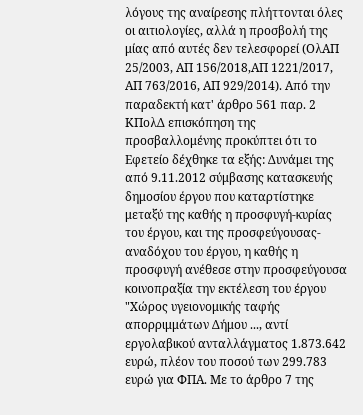λόγους της αναίρεσης πλήττονται όλες οι αιτιολογίες, αλλά η προσβολή της μίας από αυτές δεν τελεσφορεί (ΟλΑΠ 25/2003, ΑΠ 156/2018,ΑΠ 1221/2017, ΑΠ 763/2016, ΑΠ 929/2014). Από την παραδεκτή κατ' άρθρο 561 παρ. 2 ΚΠολΔ επισκόπηση της προσβαλλομένης προκύπτει ότι το Εφετείο δέχθηκε τα εξής: Δυνάμει της από 9.11.2012 σύμβασης κατασκευής δημοσίου έργου που καταρτίστηκε μεταξύ της καθής η προσφυγή-κυρίας του έργου, και της προσφεύγουσας-αναδόχου του έργου, η καθής η προσφυγή ανέθεσε στην προσφεύγουσα κοινοπραξία την εκτέλεση του έργου "Χώρος υγειονομικής ταφής απορριμμάτων Δήμου ..., αντί εργολαβικού ανταλλάγματος 1.873.642 ευρώ, πλέον του ποσού των 299.783 ευρώ για ΦΠΑ. Με το άρθρο 7 της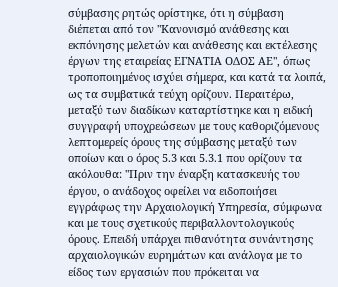σύμβασης ρητώς ορίστηκε, ότι η σύμβαση διέπεται από τον "Κανονισμό ανάθεσης και εκπόνησης μελετών και ανάθεσης και εκτέλεσης έργων της εταιρείας ΕΓΝΑΤΙΑ ΟΔΟΣ ΑΕ", όπως τροποποιημένος ισχύει σήμερα, και κατά τα λοιπά, ως τα συμβατικά τεύχη ορίζουν. Περαιτέρω, μεταξύ των διαδίκων καταρτίστηκε και η ειδική συγγραφή υποχρεώσεων με τους καθοριζόμενους λεπτομερείς όρους της σύμβασης μεταξύ των οποίων και ο όρος 5.3 και 5.3.1 που ορίζουν τα ακόλουθα: "Πριν την έναρξη κατασκευής του έργου, ο ανάδοχος οφείλει να ειδοποιήσει εγγράφως την Αρχαιολογική Υπηρεσία, σύμφωνα και με τους σχετικούς περιβαλλοντολογικούς όρους. Επειδή υπάρχει πιθανότητα συνάντησης αρχαιολογικών ευρημάτων και ανάλογα με το είδος των εργασιών που πρόκειται να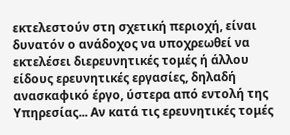εκτελεστούν στη σχετική περιοχή, είναι δυνατόν ο ανάδοχος να υποχρεωθεί να εκτελέσει διερευνητικές τομές ή άλλου είδους ερευνητικές εργασίες, δηλαδή ανασκαφικό έργο, ύστερα από εντολή της Υπηρεσίας... Αν κατά τις ερευνητικές τομές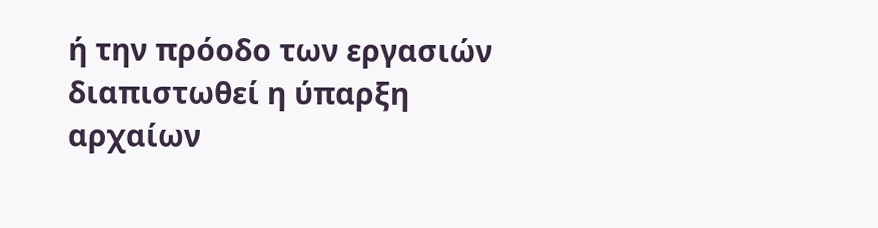ή την πρόοδο των εργασιών διαπιστωθεί η ύπαρξη αρχαίων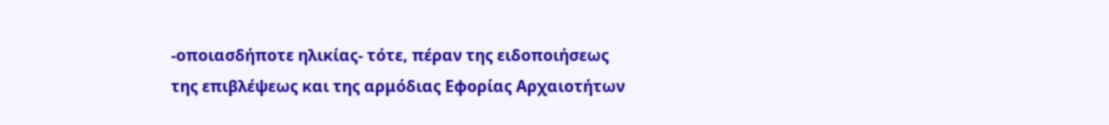-οποιασδήποτε ηλικίας- τότε, πέραν της ειδοποιήσεως της επιβλέψεως και της αρμόδιας Εφορίας Αρχαιοτήτων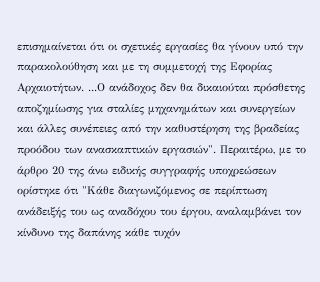επισημαίνεται ότι οι σχετικές εργασίες θα γίνουν υπό την παρακολούθηση και με τη συμμετοχή της Εφορίας Αρχαιοτήτων. ...Ο ανάδοχος δεν θα δικαιούται πρόσθετης αποζημίωσης για σταλίες μηχανημάτων και συνεργείων και άλλες συνέπειες από την καθυστέρηση της βραδείας προόδου των ανασκαπτικών εργασιών". Περαιτέρω, με το άρθρο 20 της άνω ειδικής συγγραφής υποχρεώσεων ορίστηκε ότι "Κάθε διαγωνιζόμενος σε περίπτωση ανάδειξής του ως αναδόχου του έργου, αναλαμβάνει τον κίνδυνο της δαπάνης κάθε τυχόν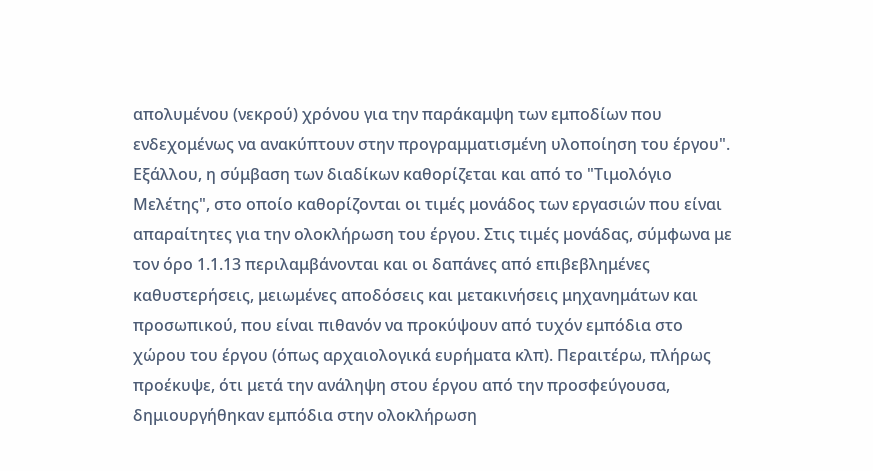απολυμένου (νεκρού) χρόνου για την παράκαμψη των εμποδίων που ενδεχομένως να ανακύπτουν στην προγραμματισμένη υλοποίηση του έργου". Εξάλλου, η σύμβαση των διαδίκων καθορίζεται και από το "Τιμολόγιο Μελέτης", στο οποίο καθορίζονται οι τιμές μονάδος των εργασιών που είναι απαραίτητες για την ολοκλήρωση του έργου. Στις τιμές μονάδας, σύμφωνα με τον όρο 1.1.13 περιλαμβάνονται και οι δαπάνες από επιβεβλημένες καθυστερήσεις, μειωμένες αποδόσεις και μετακινήσεις μηχανημάτων και προσωπικού, που είναι πιθανόν να προκύψουν από τυχόν εμπόδια στο χώρου του έργου (όπως αρχαιολογικά ευρήματα κλπ). Περαιτέρω, πλήρως προέκυψε, ότι μετά την ανάληψη στου έργου από την προσφεύγουσα, δημιουργήθηκαν εμπόδια στην ολοκλήρωση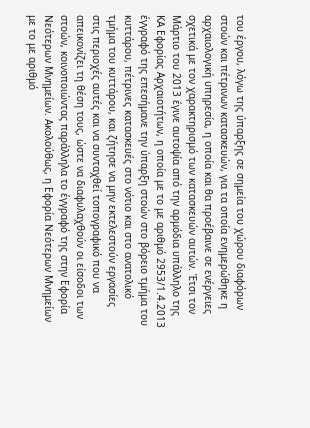του έργου, λόγω της ύπαρξης σε σημεία του χώρου διαφόρων στοών και πέτρινων κατασκευών, για τα οποία ενημερώθηκε η αρχαιολογική υπηρεσία, η οποία και θα προέβαινε σε ενέργειες σχετικά με τον χαρακτηρισμό των κατασκευών αυτών. Έτσι τον Μάρτιο του 2013 έγινε αυτοψία από την αρμόδια υπάλληλο της ΚΑ Εφορίας Αρχαιοτήτων, η οποία με το με αριθμό 2953/1.4.2013 έγγραφό της επεσήμανε την ύπαρξη στοών στο βόρειο τμήμα του κυττάρου, πέτρινες κατασκευές στο νότιο και στο ανατολικό τμήμα του κυττάρου, και ζήτησε να μην εκτελεστούν εργασίες στις περιοχές αυτές και να συνταχθεί τοπογραφικό που να απεικονίζει τη θέση τους, ώστε να διαφυλαχθούν οι είσοδοι των στοών, κοινοποιώντας παράλληλα το έγγραφό της στην Εφορία Νεότερων Μνημείων. Ακολούθως, η Εφορία Νεότερων Μνημείων με το με αριθμό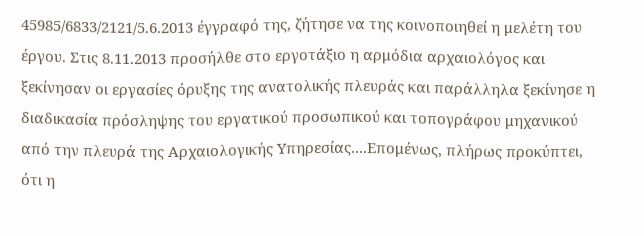45985/6833/2121/5.6.2013 έγγραφό της, ζήτησε να της κοινοποιηθεί η μελέτη του έργου. Στις 8.11.2013 προσήλθε στο εργοτάξιο η αρμόδια αρχαιολόγος και ξεκίνησαν οι εργασίες όρυξης της ανατολικής πλευράς και παράλληλα ξεκίνησε η διαδικασία πρόσληψης του εργατικού προσωπικού και τοπογράφου μηχανικού από την πλευρά της Αρχαιολογικής Υπηρεσίας....Επομένως, πλήρως προκύπτει, ότι η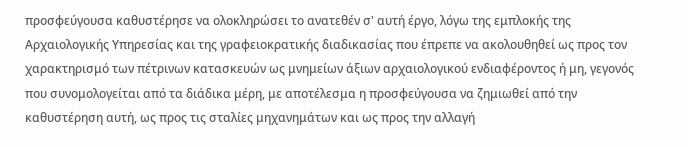προσφεύγουσα καθυστέρησε να ολοκληρώσει το ανατεθέν σ' αυτή έργο, λόγω της εμπλοκής της Αρχαιολογικής Υπηρεσίας και της γραφειοκρατικής διαδικασίας που έπρεπε να ακολουθηθεί ως προς τον χαρακτηρισμό των πέτρινων κατασκευών ως μνημείων άξιων αρχαιολογικού ενδιαφέροντος ή μη, γεγονός που συνομολογείται από τα διάδικα μέρη, με αποτέλεσμα η προσφεύγουσα να ζημιωθεί από την καθυστέρηση αυτή, ως προς τις σταλίες μηχανημάτων και ως προς την αλλαγή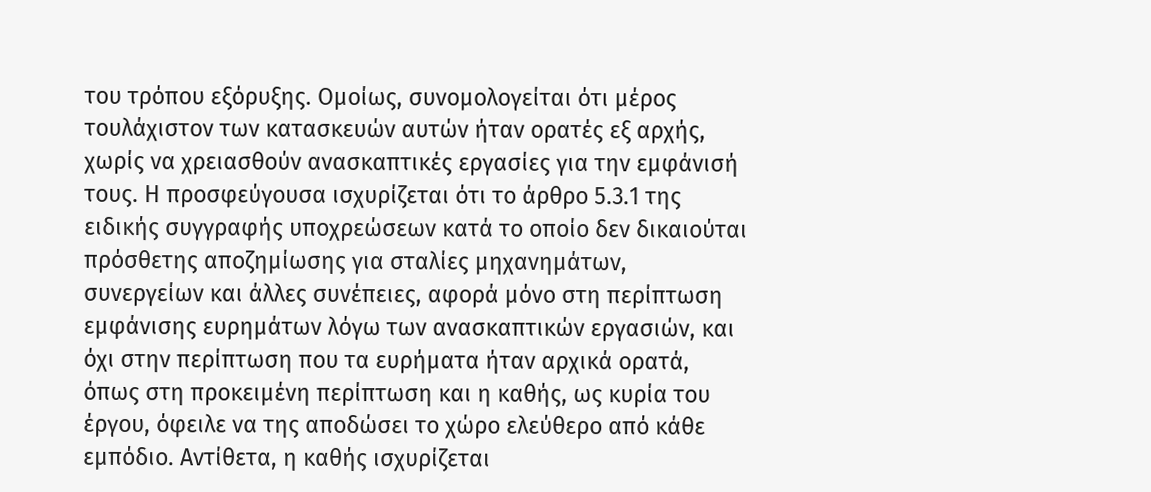του τρόπου εξόρυξης. Ομοίως, συνομολογείται ότι μέρος τουλάχιστον των κατασκευών αυτών ήταν ορατές εξ αρχής, χωρίς να χρειασθούν ανασκαπτικές εργασίες για την εμφάνισή τους. Η προσφεύγουσα ισχυρίζεται ότι το άρθρο 5.3.1 της ειδικής συγγραφής υποχρεώσεων κατά το οποίο δεν δικαιούται πρόσθετης αποζημίωσης για σταλίες μηχανημάτων, συνεργείων και άλλες συνέπειες, αφορά μόνο στη περίπτωση εμφάνισης ευρημάτων λόγω των ανασκαπτικών εργασιών, και όχι στην περίπτωση που τα ευρήματα ήταν αρχικά ορατά, όπως στη προκειμένη περίπτωση και η καθής, ως κυρία του έργου, όφειλε να της αποδώσει το χώρο ελεύθερο από κάθε εμπόδιο. Αντίθετα, η καθής ισχυρίζεται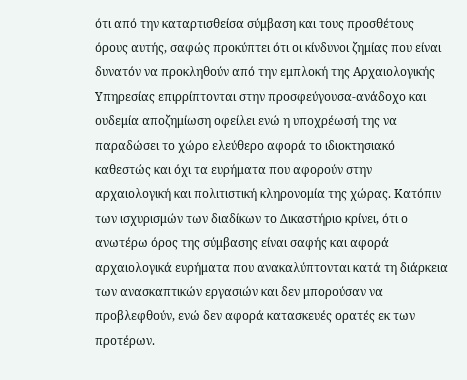ότι από την καταρτισθείσα σύμβαση και τους προσθέτους όρους αυτής, σαφώς προκύπτει ότι οι κίνδυνοι ζημίας που είναι δυνατόν να προκληθούν από την εμπλοκή της Αρχαιολογικής Υπηρεσίας επιρρίπτονται στην προσφεύγουσα-ανάδοχο και ουδεμία αποζημίωση οφείλει ενώ η υποχρέωσή της να παραδώσει το χώρο ελεύθερο αφορά το ιδιοκτησιακό καθεστώς και όχι τα ευρήματα που αφορούν στην αρχαιολογική και πολιτιστική κληρονομία της χώρας. Κατόπιν των ισχυρισμών των διαδίκων το Δικαστήριο κρίνει, ότι ο ανωτέρω όρος της σύμβασης είναι σαφής και αφορά αρχαιολογικά ευρήματα που ανακαλύπτονται κατά τη διάρκεια των ανασκαπτικών εργασιών και δεν μπορούσαν να προβλεφθούν, ενώ δεν αφορά κατασκευές ορατές εκ των προτέρων.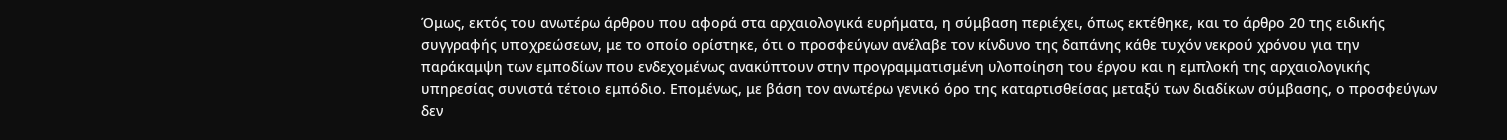Όμως, εκτός του ανωτέρω άρθρου που αφορά στα αρχαιολογικά ευρήματα, η σύμβαση περιέχει, όπως εκτέθηκε, και το άρθρο 20 της ειδικής συγγραφής υποχρεώσεων, με το οποίο ορίστηκε, ότι ο προσφεύγων ανέλαβε τον κίνδυνο της δαπάνης κάθε τυχόν νεκρού χρόνου για την παράκαμψη των εμποδίων που ενδεχομένως ανακύπτουν στην προγραμματισμένη υλοποίηση του έργου και η εμπλοκή της αρχαιολογικής υπηρεσίας συνιστά τέτοιο εμπόδιο. Επομένως, με βάση τον ανωτέρω γενικό όρο της καταρτισθείσας μεταξύ των διαδίκων σύμβασης, ο προσφεύγων δεν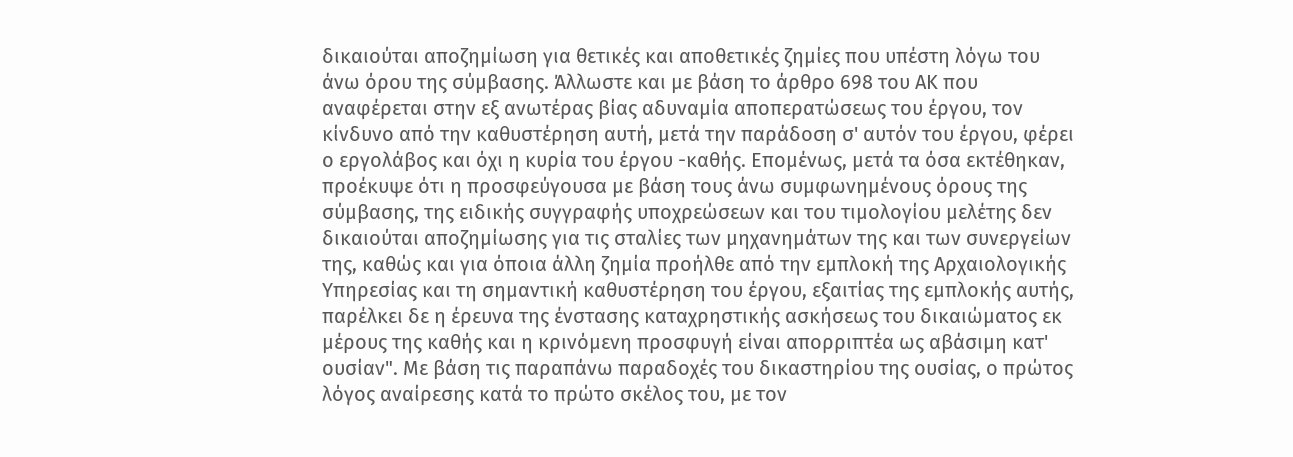δικαιούται αποζημίωση για θετικές και αποθετικές ζημίες που υπέστη λόγω του άνω όρου της σύμβασης. Άλλωστε και με βάση το άρθρο 698 του ΑΚ που αναφέρεται στην εξ ανωτέρας βίας αδυναμία αποπερατώσεως του έργου, τον κίνδυνο από την καθυστέρηση αυτή, μετά την παράδοση σ' αυτόν του έργου, φέρει ο εργολάβος και όχι η κυρία του έργου -καθής. Επομένως, μετά τα όσα εκτέθηκαν, προέκυψε ότι η προσφεύγουσα με βάση τους άνω συμφωνημένους όρους της σύμβασης, της ειδικής συγγραφής υποχρεώσεων και του τιμολογίου μελέτης δεν δικαιούται αποζημίωσης για τις σταλίες των μηχανημάτων της και των συνεργείων της, καθώς και για όποια άλλη ζημία προήλθε από την εμπλοκή της Αρχαιολογικής Υπηρεσίας και τη σημαντική καθυστέρηση του έργου, εξαιτίας της εμπλοκής αυτής, παρέλκει δε η έρευνα της ένστασης καταχρηστικής ασκήσεως του δικαιώματος εκ μέρους της καθής και η κρινόμενη προσφυγή είναι απορριπτέα ως αβάσιμη κατ' ουσίαν". Με βάση τις παραπάνω παραδοχές του δικαστηρίου της ουσίας, ο πρώτος λόγος αναίρεσης κατά το πρώτο σκέλος του, με τον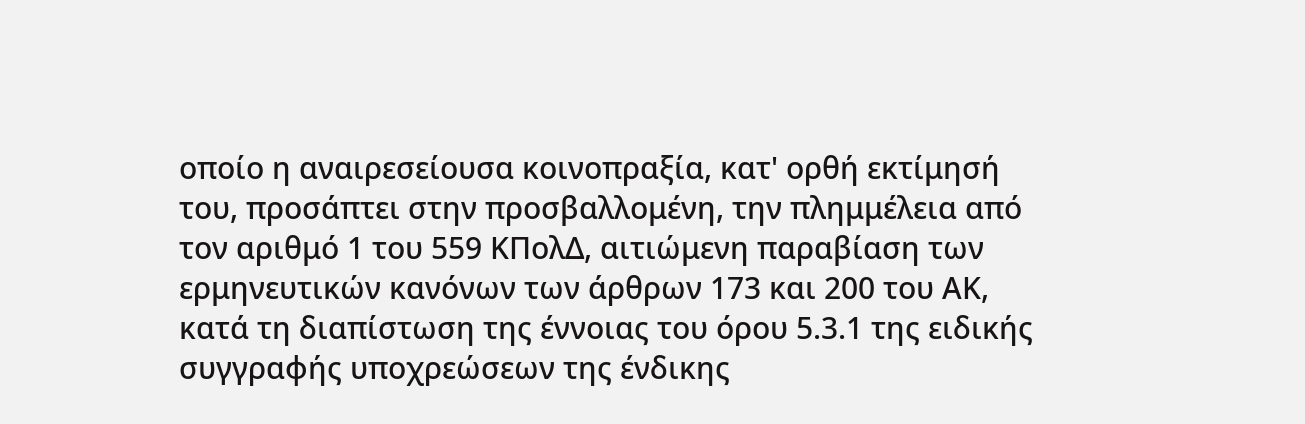οποίο η αναιρεσείουσα κοινοπραξία, κατ' ορθή εκτίμησή του, προσάπτει στην προσβαλλομένη, την πλημμέλεια από τον αριθμό 1 του 559 ΚΠολΔ, αιτιώμενη παραβίαση των ερμηνευτικών κανόνων των άρθρων 173 και 200 του ΑΚ, κατά τη διαπίστωση της έννοιας του όρου 5.3.1 της ειδικής συγγραφής υποχρεώσεων της ένδικης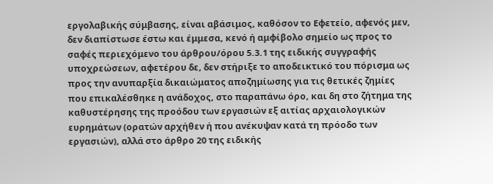εργολαβικής σύμβασης, είναι αβάσιμος, καθόσον το Εφετείο, αφενός μεν, δεν διαπίστωσε έστω και έμμεσα, κενό ή αμφίβολο σημείο ως προς το σαφές περιεχόμενο του άρθρου/όρου 5.3.1 της ειδικής συγγραφής υποχρεώσεων, αφετέρου δε, δεν στήριξε το αποδεικτικό του πόρισμα ως προς την ανυπαρξία δικαιώματος αποζημίωσης για τις θετικές ζημίες που επικαλέσθηκε η ανάδοχος, στο παραπάνω όρο, και δη στο ζήτημα της καθυστέρησης της προόδου των εργασιών εξ αιτίας αρχαιολογικών ευρημάτων (ορατών αρχήθεν ή που ανέκυψαν κατά τη πρόοδο των εργασιών), αλλά στο άρθρο 20 της ειδικής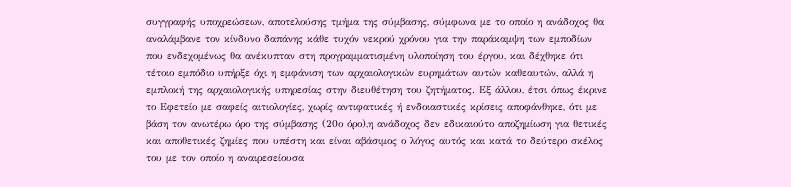συγγραφής υποχρεώσεων, αποτελούσης τμήμα της σύμβασης, σύμφωνα με το οποίο η ανάδοχος θα αναλάμβανε τον κίνδυνο δαπάνης κάθε τυχόν νεκρού χρόνου για την παράκαμψη των εμποδίων που ενδεχομένως θα ανέκυπταν στη προγραμματισμένη υλοποίηση του έργου, και δέχθηκε ότι τέτοιο εμπόδιο υπήρξε όχι η εμφάνιση των αρχαιολογικών ευρημάτων αυτών καθεαυτών, αλλά η εμπλοκή της αρχαιολογικής υπηρεσίας στην διευθέτηση του ζητήματος. Εξ άλλου, έτσι όπως έκρινε το Εφετείο με σαφείς αιτιολογίες, χωρίς αντιφατικές ή ενδοιαστικές κρίσεις αποφάνθηκε, ότι με βάση τον ανωτέρω όρο της σύμβασης (20ο όρο),η ανάδοχος δεν εδικαιούτο αποζημίωση για θετικές και αποθετικές ζημίες που υπέστη και είναι αβάσιμος ο λόγος αυτός και κατά το δεύτερο σκέλος του με τον οποίο η αναιρεσείουσα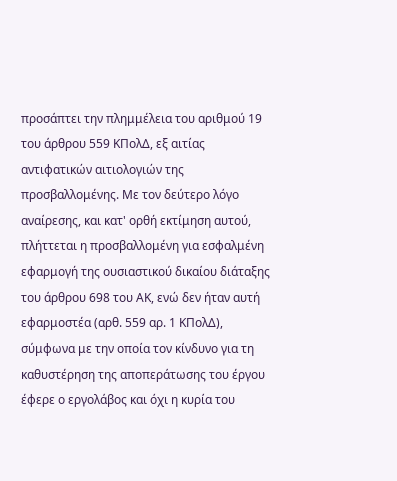προσάπτει την πλημμέλεια του αριθμού 19 του άρθρου 559 ΚΠολΔ, εξ αιτίας αντιφατικών αιτιολογιών της προσβαλλομένης. Με τον δεύτερο λόγο αναίρεσης, και κατ' ορθή εκτίμηση αυτού, πλήττεται η προσβαλλομένη για εσφαλμένη εφαρμογή της ουσιαστικού δικαίου διάταξης του άρθρου 698 του ΑΚ, ενώ δεν ήταν αυτή εφαρμοστέα (αρθ. 559 αρ. 1 ΚΠολΔ), σύμφωνα με την οποία τον κίνδυνο για τη καθυστέρηση της αποπεράτωσης του έργου έφερε ο εργολάβος και όχι η κυρία του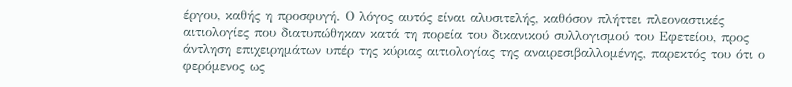έργου, καθής η προσφυγή. Ο λόγος αυτός είναι αλυσιτελής, καθόσον πλήττει πλεοναστικές αιτιολογίες που διατυπώθηκαν κατά τη πορεία του δικανικού συλλογισμού του Εφετείου, προς άντληση επιχειρημάτων υπέρ της κύριας αιτιολογίας της αναιρεσιβαλλομένης, παρεκτός του ότι ο φερόμενος ως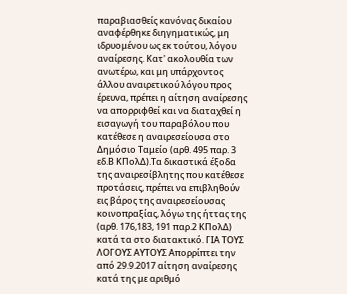παραβιασθείς κανόνας δικαίου αναφέρθηκε διηγηματικώς, μη ιδρυομένου ως εκ τούτου, λόγου αναίρεσης. Κατ' ακολουθία των ανωτέρω, και μη υπάρχοντος άλλου αναιρετικού λόγου προς έρευνα, πρέπει η αίτηση αναίρεσης να απορριφθεί και να διαταχθεί η εισαγωγή του παραβόλου που κατέθεσε η αναιρεσείουσα στο Δημόσιο Ταμείο (αρθ. 495 παρ. 3 εδ.Β ΚΠολΔ).Τα δικαστικά έξοδα της αναιρεσίβλητης που κατέθεσε προτάσεις, πρέπει να επιβληθούν εις βάρος της αναιρεσείουσας κοινοπραξίας, λόγω της ήττας της (αρθ. 176,183, 191 παρ.2 ΚΠολΔ) κατά τα στο διατακτικό. ΓΙΑ ΤΟΥΣ ΛΟΓΟΥΣ ΑΥΤΟΥΣ Απορρίπτει την από 29.9.2017 αίτηση αναίρεσης κατά της με αριθμό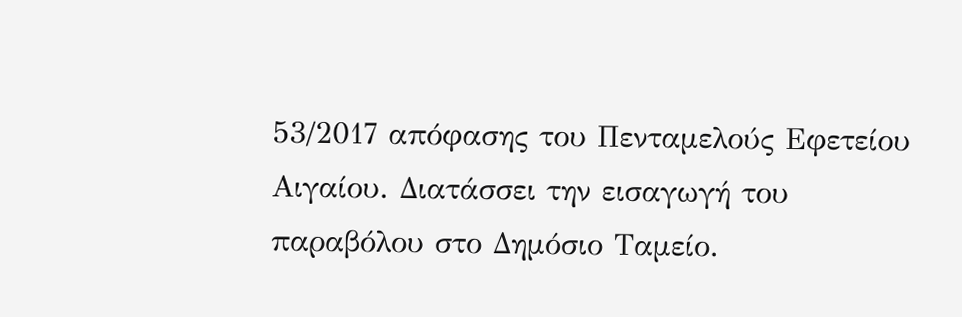53/2017 απόφασης του Πενταμελούς Εφετείου Αιγαίου. Διατάσσει την εισαγωγή του παραβόλου στο Δημόσιο Ταμείο.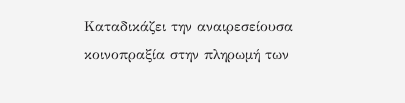Καταδικάζει την αναιρεσείουσα κοινοπραξία στην πληρωμή των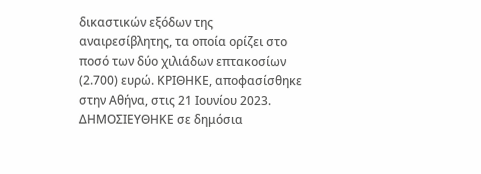δικαστικών εξόδων της αναιρεσίβλητης, τα οποία ορίζει στο ποσό των δύο χιλιάδων επτακοσίων (2.700) ευρώ. ΚΡΙΘΗΚΕ, αποφασίσθηκε στην Αθήνα, στις 21 Ιουνίου 2023. ΔΗΜΟΣΙΕΥΘΗΚΕ σε δημόσια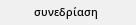συνεδρίαση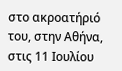στο ακροατήριό του, στην Αθήνα, στις 11 Ιουλίου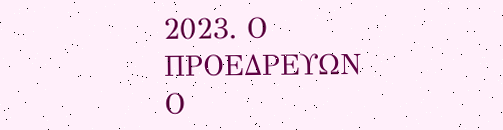2023. Ο ΠΡΟΕΔΡΕΥΩΝ Ο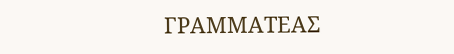ΓΡΑΜΜΑΤΕΑΣ